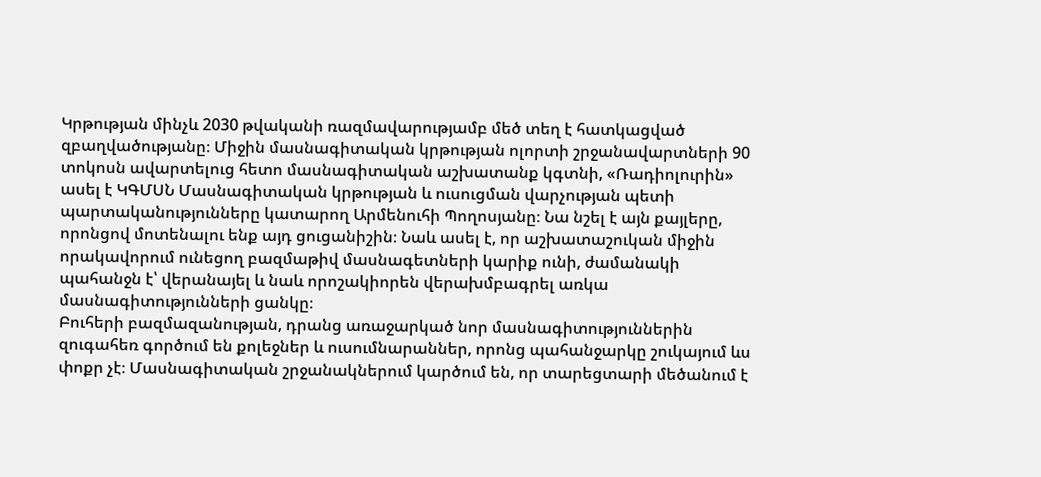Կրթության մինչև 2030 թվականի ռազմավարությամբ մեծ տեղ է հատկացված զբաղվածությանը։ Միջին մասնագիտական կրթության ոլորտի շրջանավարտների 90 տոկոսն ավարտելուց հետո մասնագիտական աշխատանք կգտնի, «Ռադիոլուրին» ասել է ԿԳՄՍՆ Մասնագիտական կրթության և ուսուցման վարչության պետի պարտականությունները կատարող Արմենուհի Պողոսյանը։ Նա նշել է այն քայլերը, որոնցով մոտենալու ենք այդ ցուցանիշին։ Նաև ասել է, որ աշխատաշուկան միջին որակավորում ունեցող բազմաթիվ մասնագետների կարիք ունի, ժամանակի պահանջն է՝ վերանայել և նաև որոշակիորեն վերախմբագրել առկա մասնագիտությունների ցանկը։
Բուհերի բազմազանության, դրանց առաջարկած նոր մասնագիտություններին զուգահեռ գործում են քոլեջներ և ուսումնարաններ, որոնց պահանջարկը շուկայում ևս փոքր չէ։ Մասնագիտական շրջանակներում կարծում են, որ տարեցտարի մեծանում է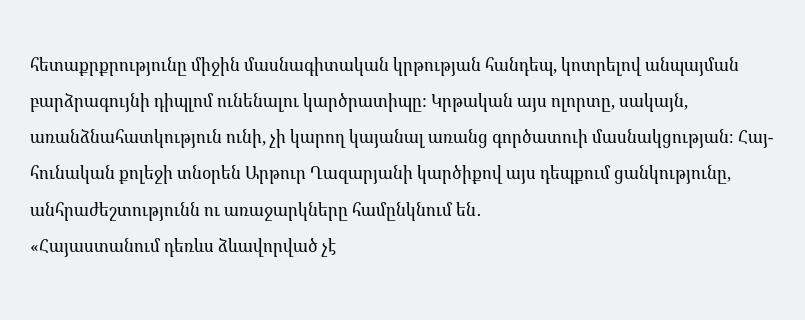հետաքրքրությունը միջին մասնագիտական կրթության հանդեպ, կոտրելով անպայման բարձրագույնի դիպլոմ ունենալու կարծրատիպը: Կրթական այս ոլորտը, սակայն, առանձնահատկություն ունի, չի կարող կայանալ առանց գործատուի մասնակցության։ Հայ-հունական քոլեջի տնօրեն Արթուր Ղազարյանի կարծիքով այս դեպքում ցանկությունը, անհրաժեշտությունն ու առաջարկները համընկնում են․
«Հայաստանում դեռևս ձևավորված չէ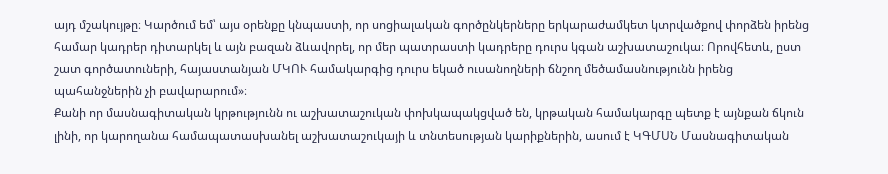այդ մշակույթը։ Կարծում եմ՝ այս օրենքը կնպաստի, որ սոցիալական գործընկերները երկարաժամկետ կտրվածքով փորձեն իրենց համար կադրեր դիտարկել և այն բազան ձևավորել, որ մեր պատրաստի կադրերը դուրս կգան աշխատաշուկա։ Որովհետև, ըստ շատ գործատուների, հայաստանյան ՄԿՈՒ համակարգից դուրս եկած ուսանողների ճնշող մեծամասնությունն իրենց պահանջներին չի բավարարում»։
Քանի որ մասնագիտական կրթությունն ու աշխատաշուկան փոխկապակցված են, կրթական համակարգը պետք է այնքան ճկուն լինի, որ կարողանա համապատասխանել աշխատաշուկայի և տնտեսության կարիքներին, ասում է ԿԳՄՍՆ Մասնագիտական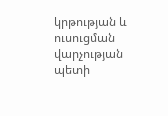կրթության և ուսուցման վարչության պետի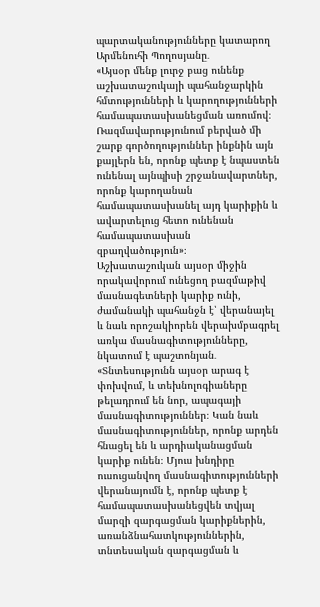պարտականությունները կատարող Արմենուհի Պողոսյանը․
«Այսօր մենք լուրջ բաց ունենք աշխատաշուկայի պահանջարկին հմտությունների և կարողությունների համապատասխանեցման առումով։ Ռազմավարությունում բերված մի շարք գործողություններ ինքնին այն քայլերն են, որոնք պետք է նպաստեն ունենալ այնպիսի շրջանավարտներ, որոնք կարողանան համապատասխանել այդ կարիքին և ավարտելուց հետո ունենան համապատասխան զբաղվածություն»։
Աշխատաշուկան այսօր միջին որակավորում ունեցող բազմաթիվ մասնագետների կարիք ունի, ժամանակի պահանջն է՝ վերանայել և նաև որոշակիորեն վերախմբագրել առկա մասնագիտությունները, նկատում է պաշտոնյան․
«Տնտեսությունն այսօր արագ է փոխվում, և տեխնոլոգիաները թելադրում են նոր, ապագայի մասնագիտություններ։ Կան նաև մասնագիտություններ, որոնք արդեն հնացել են և արդիականացման կարիք ունեն։ Մյուս խնդիրը ուսուցանվող մասնագիտությունների վերանայումն է, որոնք պետք է համապատասխանեցվեն տվյալ մարզի զարգացման կարիքներին, առանձնահատկություններին, տնտեսական զարգացման և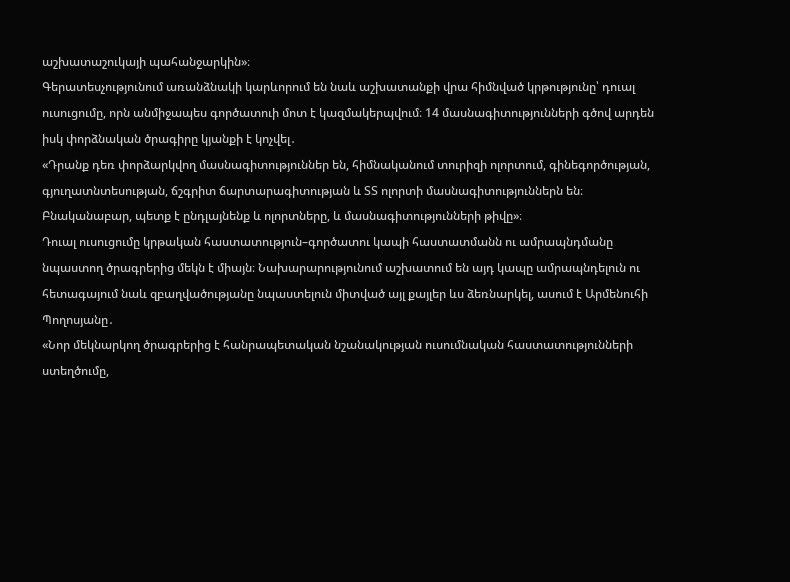աշխատաշուկայի պահանջարկին»։
Գերատեսչությունում առանձնակի կարևորում են նաև աշխատանքի վրա հիմնված կրթությունը՝ դուալ ուսուցումը, որն անմիջապես գործատուի մոտ է կազմակերպվում։ 14 մասնագիտությունների գծով արդեն իսկ փորձնական ծրագիրը կյանքի է կոչվել․
«Դրանք դեռ փորձարկվող մասնագիտություններ են, հիմնականում տուրիզի ոլորտում, գինեգործության, գյուղատնտեսության, ճշգրիտ ճարտարագիտության և ՏՏ ոլորտի մասնագիտություններն են։ Բնականաբար, պետք է ընդլայնենք և ոլորտները, և մասնագիտությունների թիվը»։
Դուալ ուսուցումը կրթական հաստատություն–գործատու կապի հաստատմանն ու ամրապնդմանը նպաստող ծրագրերից մեկն է միայն։ Նախարարությունում աշխատում են այդ կապը ամրապնդելուն ու հետագայում նաև զբաղվածությանը նպաստելուն միտված այլ քայլեր ևս ձեռնարկել, ասում է Արմենուհի Պողոսյանը․
«Նոր մեկնարկող ծրագրերից է հանրապետական նշանակության ուսումնական հաստատությունների ստեղծումը,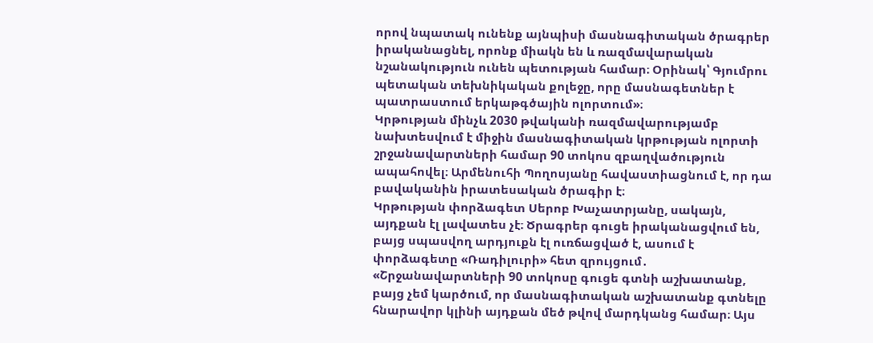որով նպատակ ունենք այնպիսի մասնագիտական ծրագրեր իրականացնել, որոնք միակն են և ռազմավարական նշանակություն ունեն պետության համար։ Օրինակ՝ Գյումրու պետական տեխնիկական քոլեջը, որը մասնագետներ է պատրաստում երկաթգծային ոլորտում»։
Կրթության մինչև 2030 թվականի ռազմավարությամբ նախտեսվում է միջին մասնագիտական կրթության ոլորտի շրջանավարտների համար 90 տոկոս զբաղվածություն ապահովել։ Արմենուհի Պողոսյանը հավաստիացնում է, որ դա բավականին իրատեսական ծրագիր է։
Կրթության փորձագետ Սերոբ Խաչատրյանը, սակայն, այդքան էլ լավատես չէ։ Ծրագրեր գուցե իրականացվում են, բայց սպասվող արդյուքն էլ ուռճացված է, ասում է փորձագետը «Ռադիլուրի» հետ զրույցում․
«Շրջանավարտների 90 տոկոսը գուցե գտնի աշխատանք, բայց չեմ կարծում, որ մասնագիտական աշխատանք գտնելը հնարավոր կլինի այդքան մեծ թվով մարդկանց համար։ Այս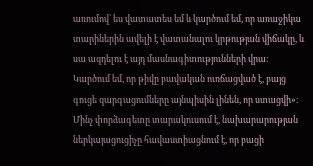առումով՝ ես վատատես եմ և կարծում եմ, որ առաջիկա տարիներին ավելի է վատանալու կրթության վիճակը, և սա ազդելու է այդ մասնագիտությունների վրա։ Կարծում եմ, որ թիվը բավական ուռճացված է, բայց գուցե զարգացումները այնպիսին լինեն, որ ստացվի»։
Մինչ փորձագետը տարակուսում է, նախարարության ներկայացուցիչը հավաստիացնում է, որ բացի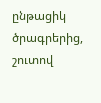ընթացիկ ծրագրերից, շուտով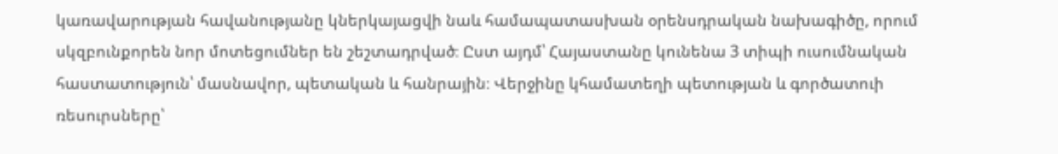կառավարության հավանությանը կներկայացվի նաև համապատասխան օրենսդրական նախագիծը, որում սկզբունքորեն նոր մոտեցումներ են շեշտադրված։ Ըստ այդմ՝ Հայաստանը կունենա 3 տիպի ուսումնական հաստատություն՝ մասնավոր, պետական և հանրային։ Վերջինը կհամատեղի պետության և գործատուի ռեսուրսները՝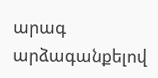արագ արձագանքելով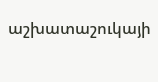աշխատաշուկայի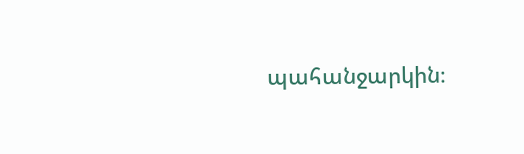պահանջարկին։